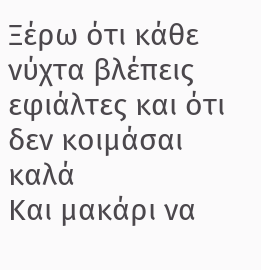Ξέρω ότι κάθε νύχτα βλέπεις εφιάλτες και ότι δεν κοιμάσαι καλά
Και μακάρι να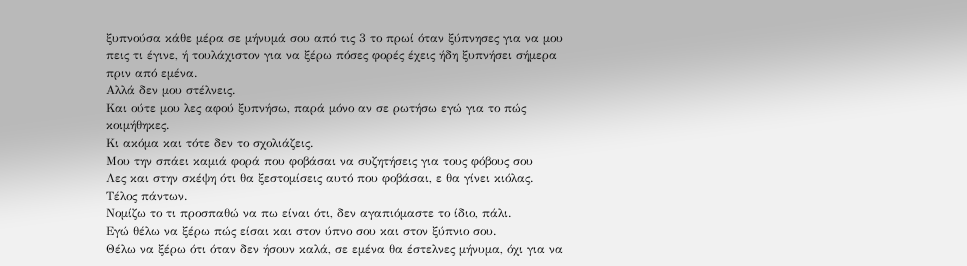ξυπνούσα κάθε μέρα σε μήνυμά σου από τις 3 το πρωί όταν ξύπνησες για να μου πεις τι έγινε, ή τουλάχιστον για να ξέρω πόσες φορές έχεις ήδη ξυπνήσει σήμερα πριν από εμένα.
Αλλά δεν μου στέλνεις.
Και ούτε μου λες αφού ξυπνήσω, παρά μόνο αν σε ρωτήσω εγώ για το πώς κοιμήθηκες.
Κι ακόμα και τότε δεν το σχολιάζεις.
Μου την σπάει καμιά φορά που φοβάσαι να συζητήσεις για τους φόβους σου
Λες και στην σκέψη ότι θα ξεστομίσεις αυτό που φοβάσαι, ε θα γίνει κιόλας.
Τέλος πάντων.
Νομίζω το τι προσπαθώ να πω είναι ότι, δεν αγαπιόμαστε το ίδιο, πάλι.
Εγώ θέλω να ξέρω πώς είσαι και στον ύπνο σου και στον ξύπνιο σου.
Θέλω να ξέρω ότι όταν δεν ήσουν καλά, σε εμένα θα έστελνες μήνυμα, όχι για να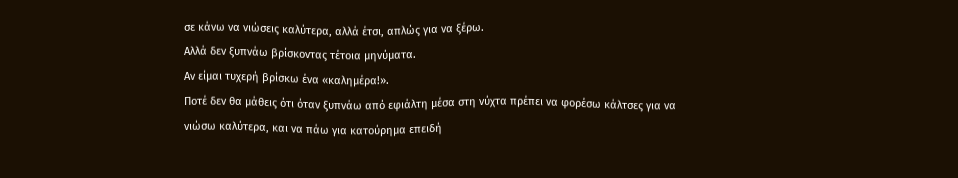σε κάνω να νιώσεις καλύτερα, αλλά έτσι, απλώς για να ξέρω.
Αλλά δεν ξυπνάω βρίσκοντας τέτοια μηνύματα.
Αν είμαι τυχερή βρίσκω ένα «καλημέρα!».
Ποτέ δεν θα μάθεις ότι όταν ξυπνάω από εφιάλτη μέσα στη νύχτα πρέπει να φορέσω κάλτσες για να νιώσω καλύτερα, και να πάω για κατούρημα επειδή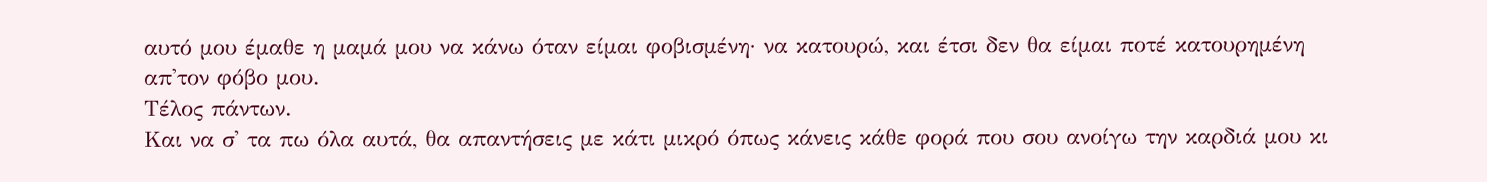αυτό μου έμαθε η μαμά μου να κάνω όταν είμαι φοβισμένη· να κατουρώ, και έτσι δεν θα είμαι ποτέ κατουρημένη απ'τον φόβο μου.
Τέλος πάντων.
Και να σ' τα πω όλα αυτά, θα απαντήσεις με κάτι μικρό όπως κάνεις κάθε φορά που σου ανοίγω την καρδιά μου κι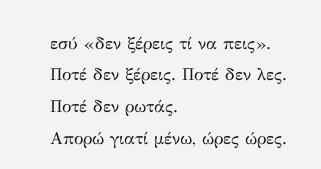εσύ «δεν ξέρεις τί να πεις».
Ποτέ δεν ξέρεις. Ποτέ δεν λες. Ποτέ δεν ρωτάς.
Απορώ γιατί μένω, ώρες ώρες.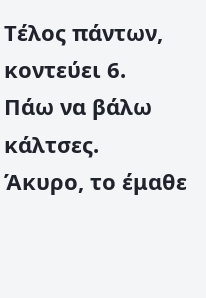Τέλος πάντων, κοντεύει 6.
Πάω να βάλω κάλτσες.
Άκυρο, το έμαθε